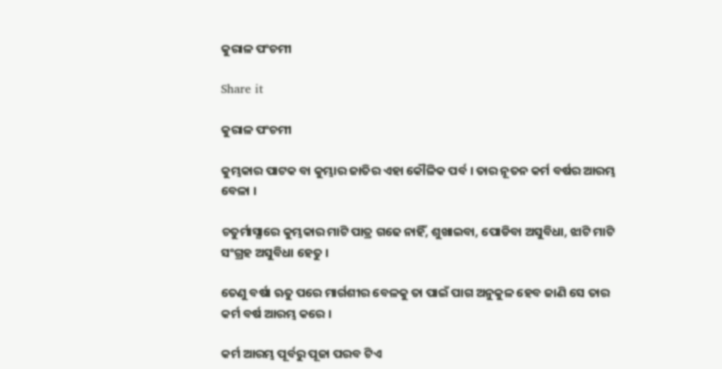କୁରାଳ ପଂଚମୀ

Share it

କୁରାଳ ପଂଚମୀ

କୁମ୍ଭକାର ପାଟକ ବା କୁମ୍ଭାର ଜାତିର ଏହା କୌଳିକ ପର୍ବ । ତାର ନୂତନ କର୍ମ ବର୍ଷର ଆରମ୍ଭ ବେଳା ।

ଚତୁର୍ମାସ୍ଯାରେ କୁମ୍ଭକାର ମାଟି ପାତ୍ର ଗଢେ ନାହିଁ, ଶୁଖାଇବା, ପୋଡିବା ଅସୁବିଧା, ଝାଟି ମାଟି ସଂଗ୍ରହ ଅସୁବିଧା ହେତୁ ।

ତେଣୁ ବର୍ଷା ଋତୁ ପରେ ମାର୍ଗଶୀର ବେଳକୁ ତା ପାଇଁ ପାଗ ଅନୁକୁଳ ହେବ ଜାଣି ସେ ତାର କର୍ମ ବର୍ଷ ଆରମ୍ଭ କରେ ।

କର୍ମ ଆରମ୍ଭ ପୂର୍ବରୁ ପୂଜା ପରବ ଟିଏ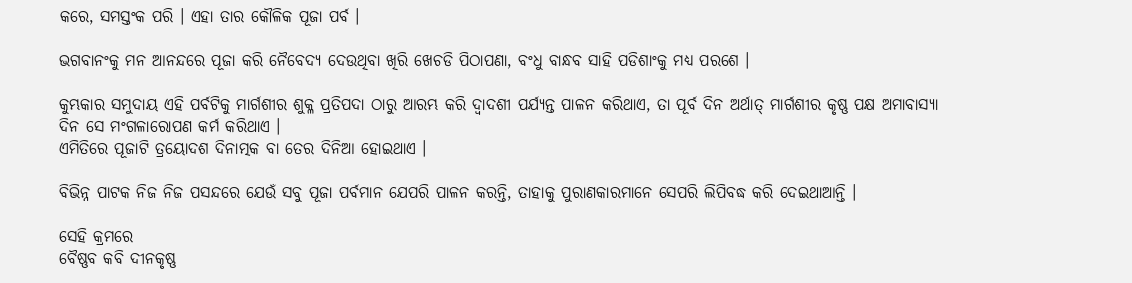କରେ, ସମସ୍ତଂକ ପରି । ଏହା ତାର କୌଳିକ ପୂଜା ପର୍ବ ।

ଭଗବାନଂକୁ ମନ ଆନନ୍ଦରେ ପୂଜା କରି ନୈବେଦ୍ଯ ଦେଉଥିବା ଖିରି ଖେଚଡି ପିଠାପଣା, ବଂଧୁ ବାନ୍ଧବ ସାହି ପଡିଶାଂକୁ ମଧ୍ଯ ପରଶେ ।

କୁମ୍ଭକାର ସମୁଦାୟ ଏହି ପର୍ବଟିକୁ ମାର୍ଗଶୀର ଶୁକ୍ଳ ପ୍ରତିପଦା ଠାରୁ ଆରମ୍ଭ କରି ଦ୍ୱାଦଶୀ ପର୍ଯ୍ଯନ୍ତ ପାଳନ କରିଥାଏ, ତା ପୂର୍ବ ଦିନ ଅର୍ଥାତ୍ ମାର୍ଗଶୀର କୃଷ୍ଣ ପକ୍ଷ ଅମାବାସ୍ଯା ଦିନ ସେ ମଂଗଳାରୋପଣ କର୍ମ କରିଥାଏ ।
ଏମିତିରେ ପୂଜାଟି ତ୍ରୟୋଦଶ ଦିନାତ୍ମକ ବା ତେର ଦିନିଆ ହୋଇଥାଏ ।

ବିଭିନ୍ନ ପାଟକ ନିଜ ନିଜ ପସନ୍ଦରେ ଯେଉଁ ସବୁ ପୂଜା ପର୍ବମାନ ଯେପରି ପାଳନ କରନ୍ତି, ତାହାକୁ ପୁରାଣକାରମାନେ ସେପରି ଲିପିବଦ୍ଧ କରି ଦେଇଥାଆନ୍ତି ।

ସେହି କ୍ରମରେ
ବୈଷ୍ଣବ କବି ଦୀନକୃଷ୍ଣ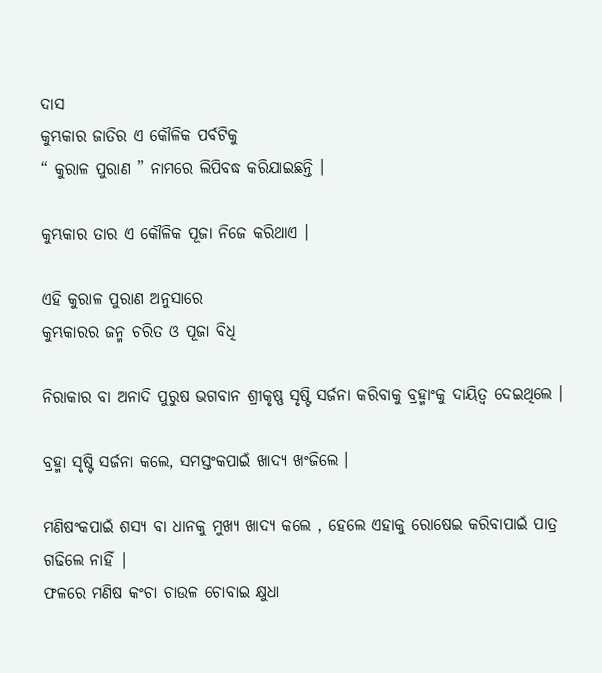ଦାସ
କୁମ୍ଭକାର ଜାତିର ଏ କୌଳିକ ପର୍ବଟିକୁ
“ କୁରାଳ ପୁରାଣ ” ନାମରେ ଲିପିବଦ୍ଧ କରିଯାଇଛନ୍ତି ।

କୁମ୍ଭକାର ତାର ଏ କୌଳିକ ପୂଜା ନିଜେ କରିଥାଏ ।

ଏହି କୁରାଳ ପୁରାଣ ଅନୁସାରେ
କୁମ୍ଭକାରର ଜନ୍ମ ଚରିତ ଓ ପୂଜା ବିଧି

ନିରାକାର ବା ଅନାଦି ପୁରୁଷ ଭଗବାନ ଶ୍ରୀକୃଷ୍ଣ ସୃଷ୍ଟି ସର୍ଜନା କରିବାକୁ ବ୍ରହ୍ମାଂକୁ ଦାୟିତ୍ୱ ଦେଇଥିଲେ ।

ବ୍ରହ୍ମା ସୃଷ୍ଟି ସର୍ଜନା କଲେ, ସମସ୍ତଂକପାଇଁ ଖାଦ୍ଯ ଖଂଜିଲେ ।

ମଣିଷଂକପାଇଁ ଶସ୍ଯ ବା ଧାନକୁ ମୁଖ୍ଯ ଖାଦ୍ଯ କଲେ , ହେଲେ ଏହାକୁ ରୋଷେଇ କରିବାପାଇଁ ପାତ୍ର ଗଢିଲେ ନାହିଁ |
ଫଳରେ ମଣିଷ କଂଚା ଚାଉଳ ଚୋବାଇ କ୍ଷୁଧା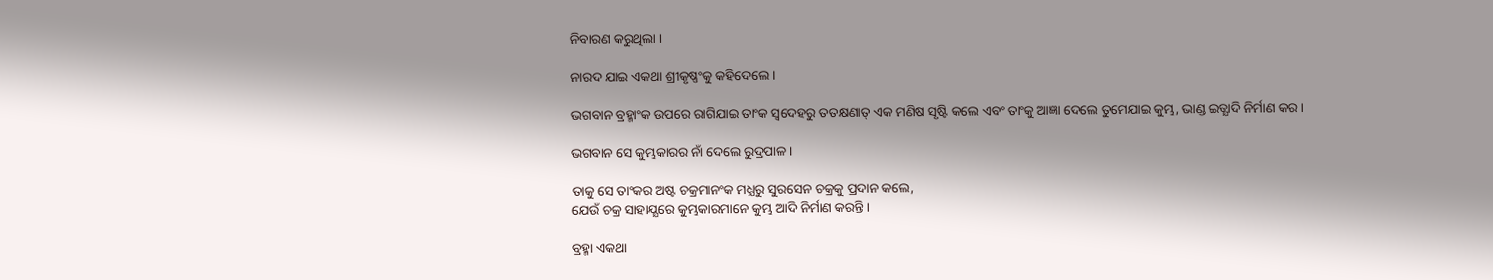ନିବାରଣ କରୁଥିଲା ।

ନାରଦ ଯାଇ ଏକଥା ଶ୍ରୀକୃଷ୍ଣଂକୁ କହିଦେଲେ ।

ଭଗବାନ ବ୍ରହ୍ମାଂକ ଉପରେ ରାଗିଯାଇ ତାଂକ ସ୍ୱଦେହରୁ ତତକ୍ଷଣାତ୍ ଏକ ମଣିଷ ସୃଷ୍ଟି କଲେ ଏବଂ ତାଂକୁ ଆଜ୍ଞା ଦେଲେ ତୁମେଯାଇ କୁମ୍ଭ, ଭାଣ୍ଡ ଇତ୍ଯାଦି ନିର୍ମାଣ କର ।

ଭଗବାନ ସେ କୁମ୍ଭକାରର ନାଁ ଦେଲେ ରୁଦ୍ରପାଳ ।

ତାକୁ ସେ ତାଂକର ଅଷ୍ଟ ଚକ୍ରମାନଂକ ମଧ୍ଯରୁ ସୁରସେନ ଚକ୍ରକୁ ପ୍ରଦାନ କଲେ,
ଯେଉଁ ଚକ୍ର ସାହାଯ୍ଯରେ କୁମ୍ଭକାରମାନେ କୁମ୍ଭ ଆଦି ନିର୍ମାଣ କରନ୍ତି ।

ବ୍ରହ୍ମା ଏକଥା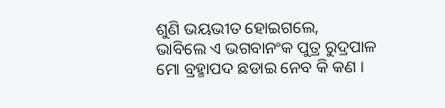ଶୁଣି ଭୟଭୀତ ହୋଇଗଲେ,
ଭାବିଲେ ଏ ଭଗବାନଂକ ପୁତ୍ର ରୁଦ୍ରପାଳ ମୋ ବ୍ରହ୍ମାପଦ ଛଡାଇ ନେବ କି କଣ ।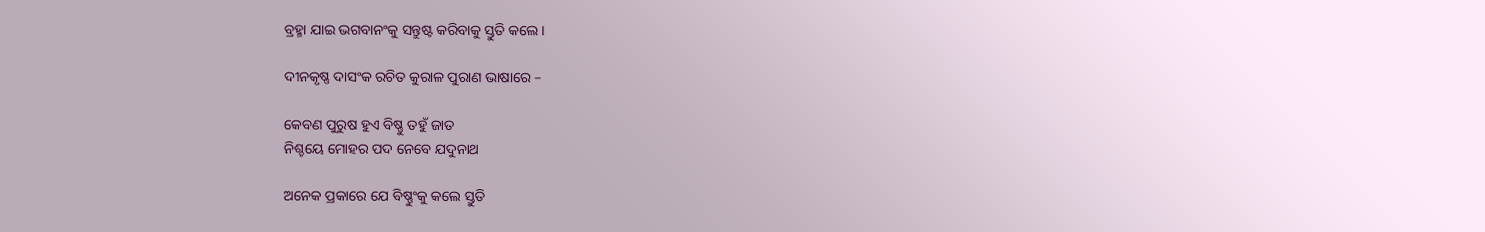ବ୍ରହ୍ମା ଯାଇ ଭଗବାନଂକୁ ସନ୍ତୁଷ୍ଟ କରିବାକୁ ସ୍ତୁତି କଲେ ।

ଦୀନକୃଷ୍ଣ ଦାସଂକ ରଚିତ କୁରାଳ ପୁରାଣ ଭାଷାରେ –

କେବଣ ପୁରୁଷ ହୁଏ ବିଷ୍ଣୁ ତହୁଁ ଜାତ
ନିଶ୍ଚୟେ ମୋହର ପଦ ନେବେ ଯଦୁନାଥ

ଅନେକ ପ୍ରକାରେ ଯେ ବିଷ୍ଣୁଂକୁ କଲେ ସ୍ତୁତି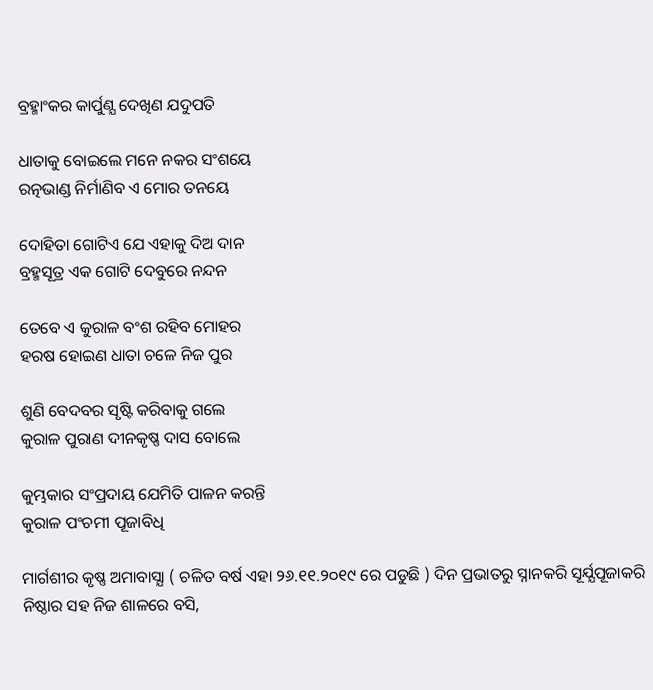ବ୍ରହ୍ମାଂକର କାର୍ପୁଣ୍ଯ ଦେଖିଣ ଯଦୁପତି

ଧାତାକୁ ବୋଇଲେ ମନେ ନକର ସଂଶୟେ
ରତ୍ନଭାଣ୍ଡ ନିର୍ମାଣିବ ଏ ମୋର ତନୟେ

ଦୋହିତା ଗୋଟିଏ ଯେ ଏହାକୁ ଦିଅ ଦାନ
ବ୍ରହ୍ମସୂତ୍ର ଏକ ଗୋଟି ଦେବୁରେ ନନ୍ଦନ

ତେବେ ଏ କୁରାଳ ବଂଶ ରହିବ ମୋହର
ହରଷ ହୋଇଣ ଧାତା ଚଳେ ନିଜ ପୁର

ଶୁଣି ବେଦବର ସୃଷ୍ଟି କରିବାକୁ ଗଲେ
କୁରାଳ ପୁରାଣ ଦୀନକୃଷ୍ଣ ଦାସ ବୋଲେ

କୁମ୍ଭକାର ସଂପ୍ରଦାୟ ଯେମିତି ପାଳନ କରନ୍ତି
କୁରାଳ ପଂଚମୀ ପୂଜାବିଧି

ମାର୍ଗଶୀର କୃଷ୍ଣ ଅମାବାସ୍ଯା ( ଚଳିତ ବର୍ଷ ଏହା ୨୬.୧୧.୨୦୧୯ ରେ ପଡୁଛି ) ଦିନ ପ୍ରଭାତରୁ ସ୍ନାନକରି ସୂର୍ଯ୍ଯପୂଜାକରି ନିଷ୍ଠାର ସହ ନିଜ ଶାଳରେ ବସି,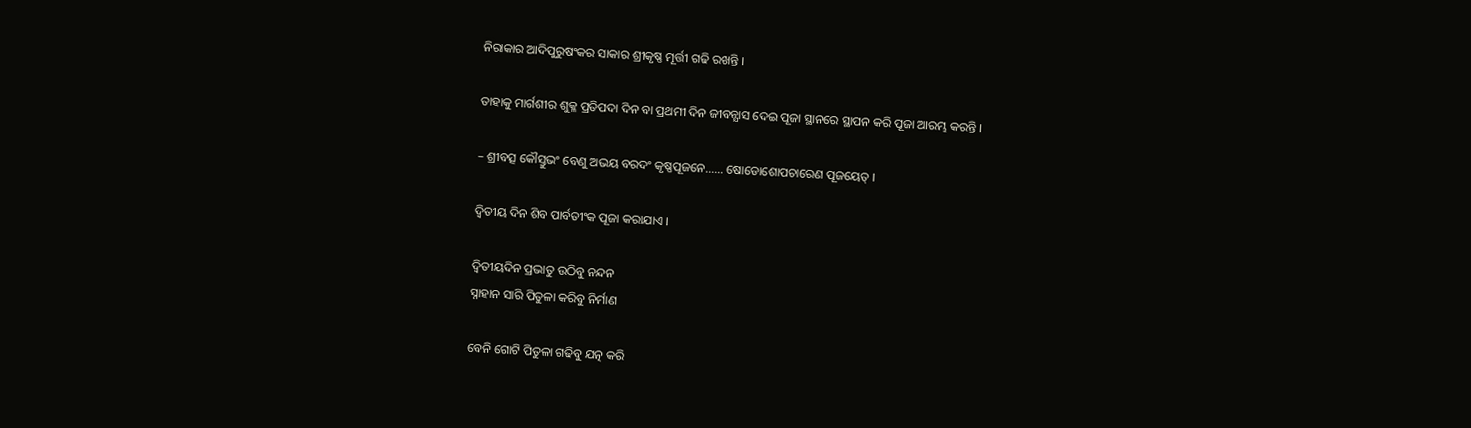ନିରାକାର ଆଦିପୁରୁଷଂକର ସାକାର ଶ୍ରୀକୃଷ୍ଣ ମୂର୍ତ୍ତୀ ଗଢି ରଖନ୍ତି ।

ତାହାକୁ ମାର୍ଗଶୀର ଶୁକ୍ଳ ପ୍ରତିପଦା ଦିନ ବା ପ୍ରଥମୀ ଦିନ ଜୀବନ୍ଯାସ ଦେଇ ପୂଜା ସ୍ଥାନରେ ସ୍ଥାପନ କରି ପୂଜା ଆରମ୍ଭ କରନ୍ତି ।

– ଶ୍ରୀବତ୍ସ କୌସ୍ତୁଭଂ ବେଣୁ ଅଭୟ ବରଦଂ କୃଷ୍ଣପୂଜନେ…… ଷୋଡୋଶୋପଚାରେଣ ପୂଜୟେତ୍ ।

ଦ୍ୱିତୀୟ ଦିନ ଶିବ ପାର୍ବତୀଂକ ପୂଜା କରାଯାଏ ।

ଦ୍ୱିତୀୟଦିନ ପ୍ରଭାତୁ ଉଠିବୁ ନନ୍ଦନ
ସ୍ନାହାନ ସାରି ପିତୁଳା କରିବୁ ନିର୍ମାଣ

ବେନି ଗୋଟି ପିତୁଳା ଗଢିବୁ ଯତ୍ନ କରି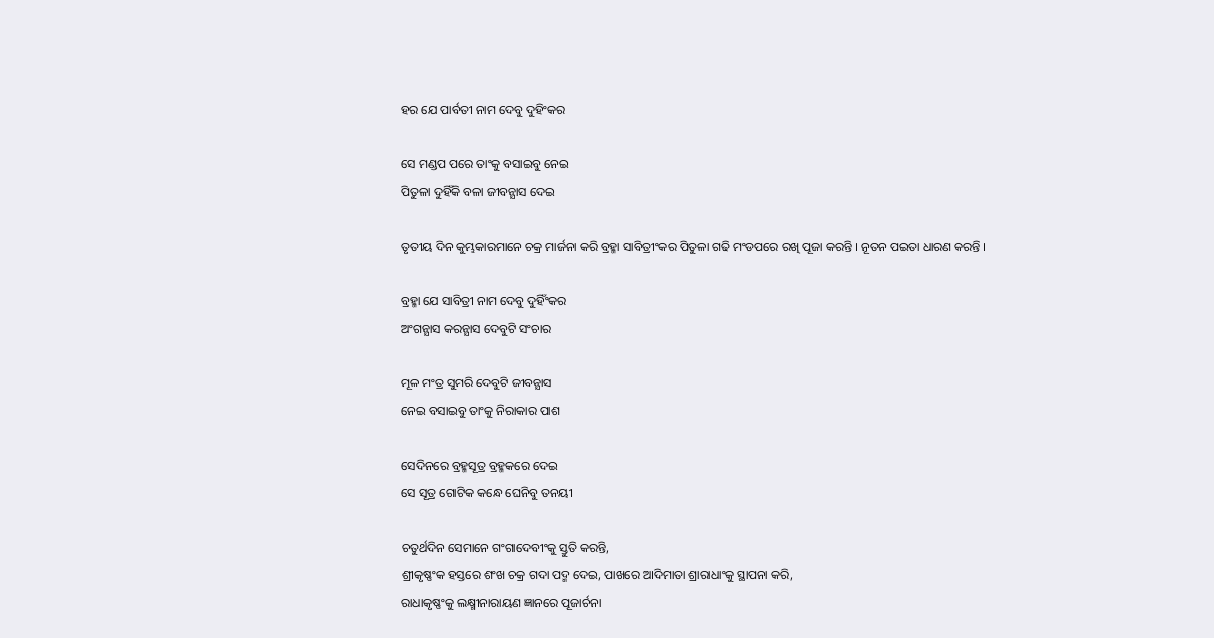ହର ଯେ ପାର୍ବତୀ ନାମ ଦେବୁ ଦୁହିଂକର

ସେ ମଣ୍ଡପ ପରେ ତାଂକୁ ବସାଇବୁ ନେଇ
ପିତୁଳା ଦୁହିଁକି ବଳା ଜୀବନ୍ଯାସ ଦେଇ

ତୃତୀୟ ଦିନ କୁମ୍ଭକାରମାନେ ଚକ୍ର ମାର୍ଜନା କରି ବ୍ରହ୍ମା ସାବିତ୍ରୀଂକର ପିତୁଳା ଗଢି ମଂଡପରେ ରଖି ପୂଜା କରନ୍ତି । ନୂତନ ପଇତା ଧାରଣ କରନ୍ତି ।

ବ୍ରହ୍ମା ଯେ ସାବିତ୍ରୀ ନାମ ଦେବୁ ଦୁହିଁଂକର
ଅଂଗନ୍ଯାସ କରନ୍ଯାସ ଦେବୁଟି ସଂଚାର

ମୂଳ ମଂତ୍ର ସୁମରି ଦେବୁଟି ଜୀବନ୍ଯାସ
ନେଇ ବସାଇବୁ ତାଂକୁ ନିରାକାର ପାଶ

ସେଦିନରେ ବ୍ରହ୍ମସୂତ୍ର ବ୍ରହ୍ମକରେ ଦେଇ
ସେ ସୂତ୍ର ଗୋଟିକ କନ୍ଧେ ଘେନିବୁ ତନୟୀ

ଚତୁର୍ଥଦିନ ସେମାନେ ଗଂଗାଦେବୀଂକୁ ସ୍ତୁତି କରନ୍ତି,
ଶ୍ରୀକୃଷ୍ଣଂକ ହସ୍ତରେ ଶଂଖ ଚକ୍ର ଗଦା ପଦ୍ମ ଦେଇ, ପାଖରେ ଆଦିମାତା ଶ୍ରାରାଧାଂକୁ ସ୍ଥାପନା କରି,
ରାଧାକୃଷ୍ଣଂକୁ ଲକ୍ଷ୍ମୀନାରାୟଣ ଜ୍ଞାନରେ ପୂଜାର୍ଚନା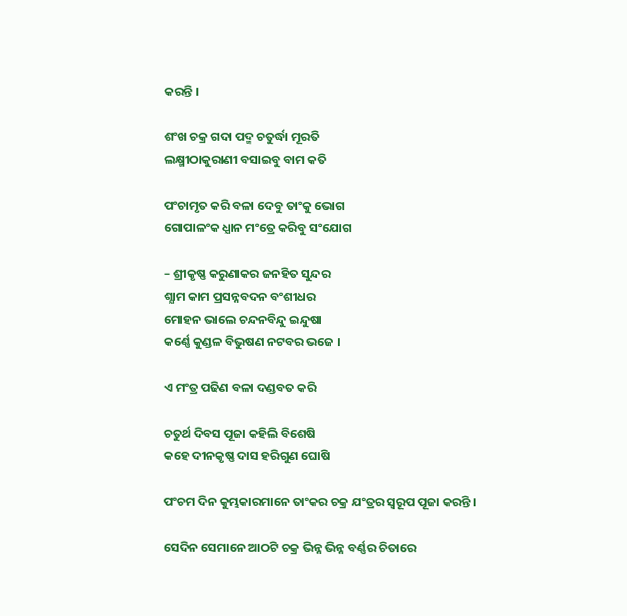କରନ୍ତି ।

ଶଂଖ ଚକ୍ର ଗଦା ପଦ୍ମ ଚତୁର୍ଦ୍ଧା ମୂରତି
ଲକ୍ଷ୍ମୀଠାକୁରାଣୀ ବସାଇବୁ ବାମ କତି

ପଂଚାମୃତ କରି ବଳା ଦେବୁ ତାଂକୁ ଭୋଗ
ଗୋପାଳଂକ ଧ୍ଯାନ ମଂତ୍ରେ କରିବୁ ସଂଯୋଗ

– ଶ୍ରୀକୃଷ୍ଣ କରୁଣାକର ଜନହିତ ସୁନ୍ଦର
ଶ୍ଯାମ କାମ ପ୍ରସନ୍ନବଦନ ବଂଶୀଧର
ମୋହନ ଭାଲେ ଚନ୍ଦନବିନ୍ଦୁ ଇନ୍ଦୁଷା
କର୍ଣ୍ଣେ କୁଣ୍ଡଳ ବିଭୁଷଣ ନଟବର ଭଜେ ।

ଏ ମଂତ୍ର ପଢିଣ ବଳା ଦଣ୍ଡବତ କରି

ଚତୁର୍ଥ ଦିବସ ପୂଜା କହିଲି ବିଶେଷି
କହେ ଦୀନକୃଷ୍ଣ ଦାସ ହରିଗୁଣ ଘୋଷି

ପଂଚମ ଦିନ କୁମ୍ଭକାରମାନେ ତାଂକର ଚକ୍ର ଯଂତ୍ରର ସ୍ୱରୂପ ପୂଜା କରନ୍ତି ।

ସେଦିନ ସେମାନେ ଆଠଟି ଚକ୍ର ଭିନ୍ନ ଭିନ୍ନ ବର୍ଣ୍ଣର ଚିତାରେ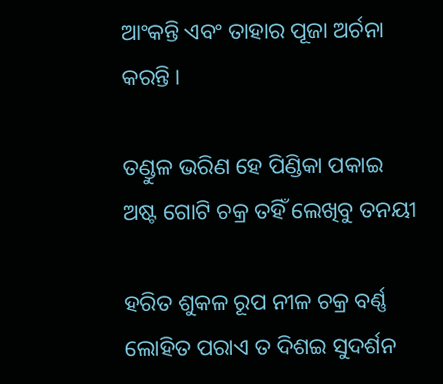ଆଂକନ୍ତି ଏବଂ ତାହାର ପୂଜା ଅର୍ଚନା କରନ୍ତି ।

ତଣ୍ଡୁଳ ଭରିଣ ହେ ପିଣ୍ଡିକା ପକାଇ
ଅଷ୍ଟ ଗୋଟି ଚକ୍ର ତହିଁ ଲେଖିବୁ ତନୟୀ

ହରିତ ଶୁକଳ ରୂପ ନୀଳ ଚକ୍ର ବର୍ଣ୍ଣ
ଲୋହିତ ପରାଏ ତ ଦିଶଇ ସୁଦର୍ଶନ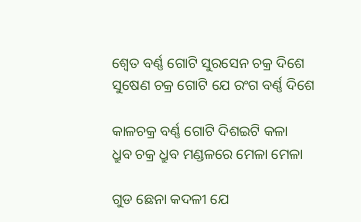ଶ୍ୱେତ ବର୍ଣ୍ଣ ଗୋଟି ସୁରସେନ ଚକ୍ର ଦିଶେ
ସୁଷେଣ ଚକ୍ର ଗୋଟି ଯେ ରଂଗ ବର୍ଣ୍ଣ ଦିଶେ

କାଳଚକ୍ର ବର୍ଣ୍ଣ ଗୋଟି ଦିଶଇଟି କଳା
ଧ୍ରୁବ ଚକ୍ର ଧ୍ରୁବ ମଣ୍ଡଳରେ ମେଳା ମେଳା

ଗୁଡ ଛେନା କଦଳୀ ଯେ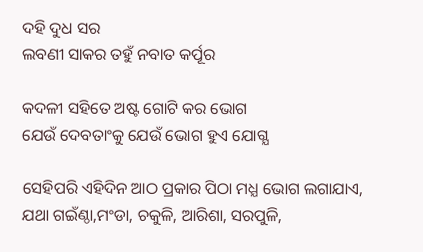ଦହି ଦୁଧ ସର
ଲବଣୀ ସାକର ତହୁଁ ନବାତ କର୍ପୂର

କଦଳୀ ସହିତେ ଅଷ୍ଟ ଗୋଟି କର ଭୋଗ
ଯେଉଁ ଦେବତାଂକୁ ଯେଉଁ ଭୋଗ ହୁଏ ଯୋଗ୍ଯ

ସେହିପରି ଏହିଦିନ ଆଠ ପ୍ରକାର ପିଠା ମଧ୍ଯ ଭୋଗ ଲଗାଯାଏ,
ଯଥା ଗଇଁଣ୍ଠା,ମଂଡା, ଚକୁଳି, ଆରିଶା, ସରପୁଳି,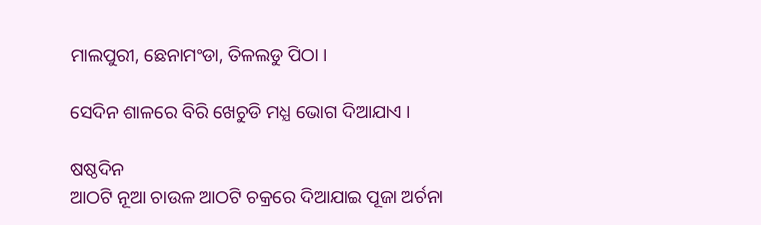ମାଲପୁରୀ, ଛେନାମଂଡା, ତିଳଲଡୁ ପିଠା ।

ସେଦିନ ଶାଳରେ ବିରି ଖେଚୁଡି ମଧ୍ଯ ଭୋଗ ଦିଆଯାଏ ।

ଷଷ୍ଠଦିନ
ଆଠଟି ନୂଆ ଚାଉଳ ଆଠଟି ଚକ୍ରରେ ଦିଆଯାଇ ପୂଜା ଅର୍ଚନା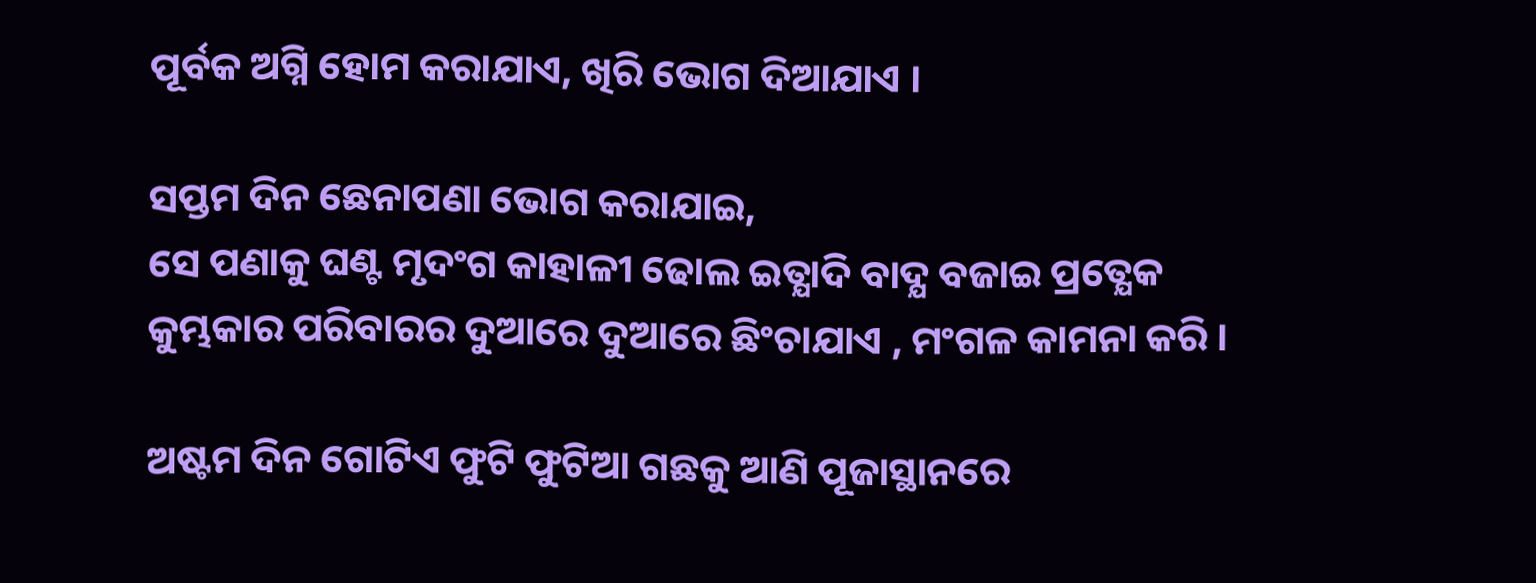ପୂର୍ବକ ଅଗ୍ନି ହୋମ କରାଯାଏ, ଖିରି ଭୋଗ ଦିଆଯାଏ ।

ସପ୍ତମ ଦିନ ଛେନାପଣା ଭୋଗ କରାଯାଇ,
ସେ ପଣାକୁ ଘଣ୍ଟ ମୃଦଂଗ କାହାଳୀ ଢୋଲ ଇତ୍ଯାଦି ବାଦ୍ଯ ବଜାଇ ପ୍ରତ୍ଯେକ କୁମ୍ଭକାର ପରିବାରର ଦୁଆରେ ଦୁଆରେ ଛିଂଚାଯାଏ , ମଂଗଳ କାମନା କରି ।

ଅଷ୍ଟମ ଦିନ ଗୋଟିଏ ଫୁଟି ଫୁଟିଆ ଗଛକୁ ଆଣି ପୂଜାସ୍ଥାନରେ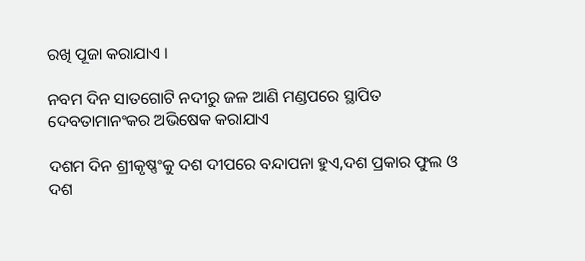ରଖି ପୂଜା କରାଯାଏ ।

ନବମ ଦିନ ସାତଗୋଟି ନଦୀରୁ ଜଳ ଆଣି ମଣ୍ଡପରେ ସ୍ଥାପିତ
ଦେବତାମାନଂକର ଅଭିଷେକ କରାଯାଏ

ଦଶମ ଦିନ ଶ୍ରୀକୃଷ୍ଣଂକୁ ଦଶ ଦୀପରେ ବନ୍ଦାପନା ହୁଏ,ଦଶ ପ୍ରକାର ଫୁଲ ଓ ଦଶ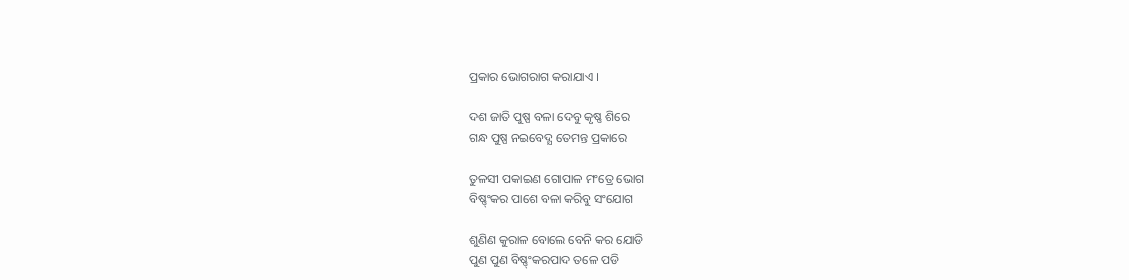ପ୍ରକାର ଭୋଗରାଗ କରାଯାଏ ।

ଦଶ ଜାତି ପୁଷ୍ପ ବଳା ଦେବୁ କୃଷ୍ଣ ଶିରେ
ଗନ୍ଧ ପୁଷ୍ପ ନଇବେଦ୍ଯ ତେମନ୍ତ ପ୍ରକାରେ

ତୁଳସୀ ପକାଇଣ ଗୋପାଳ ମଂତ୍ରେ ଭୋଗ
ବିଷ୍ଣ୍ଂକର ପାଶେ ବଳା କରିବୁ ସଂଯୋଗ

ଶୁଣିଣ କୁରାଳ ବୋଲେ ବେନି କର ଯୋଡି
ପୁଣ ପୁଣ ବିଷ୍ଣ୍ଂକରପାଦ ତଳେ ପଡି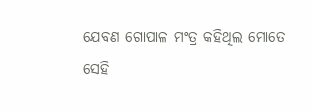ଯେବଣ ଗୋପାଳ ମଂତ୍ର କହିଥିଲ ମୋତେ
ସେହି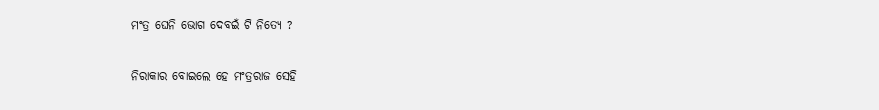ମଂତ୍ର ଘେନି ଭୋଗ ଦେବଇଁ ଟି ନିତ୍ଯେ ?

ନିରାକାର ବୋଇଲେ ହେ ମଂତ୍ରରାଜ ସେହି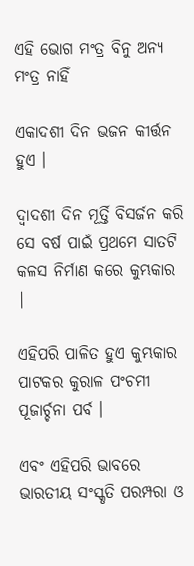ଏହି ଭୋଗ ମଂତ୍ର ବିନୁ ଅନ୍ଯ ମଂତ୍ର ନାହିଁ

ଏକାଦଶୀ ଦିନ ଭଜନ କୀର୍ତ୍ତନ ହୁଏ ।

ଦ୍ୱାଦଶୀ ଦିନ ମୂର୍ତ୍ତି ବିସର୍ଜନ କରି ସେ ବର୍ଷ ପାଇଁ ପ୍ରଥମେ ସାତଟି କଳସ ନିର୍ମାଣ କରେ କୁମ୍ଭକାର |

ଏହିପରି ପାଳିତ ହୁଏ କୁମ୍ଭକାର ପାଟକର କୁରାଳ ପଂଚମୀ ପୂଜାର୍ଚ୍ଚନା ପର୍ବ ।

ଏବଂ ଏହିପରି ଭାବରେ ଭାରତୀୟ ସଂସ୍କୃତି ପରମ୍ପରା ଓ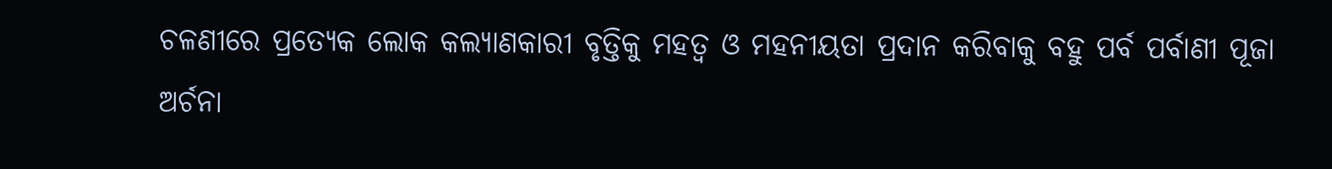ଚଳଣୀରେ ପ୍ରତ୍ଯେକ ଲୋକ କଲ୍ଯାଣକାରୀ ବୃତ୍ତିକୁ ମହତ୍ୱ ଓ ମହନୀୟତା ପ୍ରଦାନ କରିବାକୁ ବହୁ ପର୍ବ ପର୍ବାଣୀ ପୂଜା ଅର୍ଚନା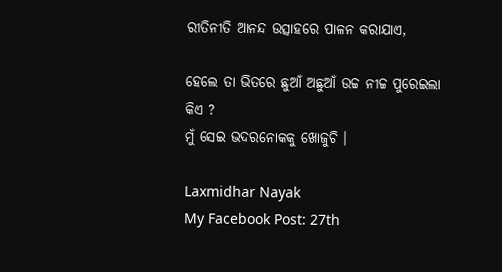ରୀତିନୀତି ଆନନ୍ଦ ଉତ୍ସାହରେ ପାଳନ କରାଯାଏ,

ହେଲେ ତା ଭିତରେ ଛୁଆଁ ଅଛୁଆଁ ଉଚ୍ଚ ନୀଚ୍ଚ ପୁରେଇଲା କିଏ ?
ମୁଁ ସେଇ ଭଦରନୋକକୁ ଖୋଜୁଚି ।

Laxmidhar Nayak
My Facebook Post: 27th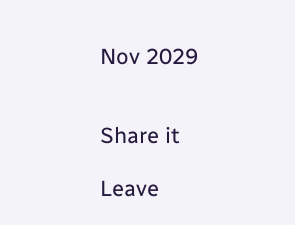Nov 2029


Share it

Leave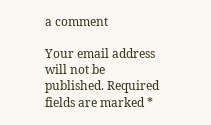a comment

Your email address will not be published. Required fields are marked *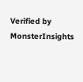Verified by MonsterInsights